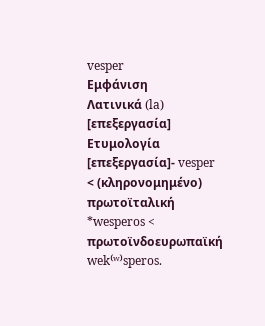vesper
Εμφάνιση
Λατινικά (la)
[επεξεργασία]
Ετυμολογία
[επεξεργασία]- vesper < (κληρονομημένο) πρωτοϊταλική *wesperos < πρωτοϊνδοευρωπαϊκή wek⁽ʷ⁾speros.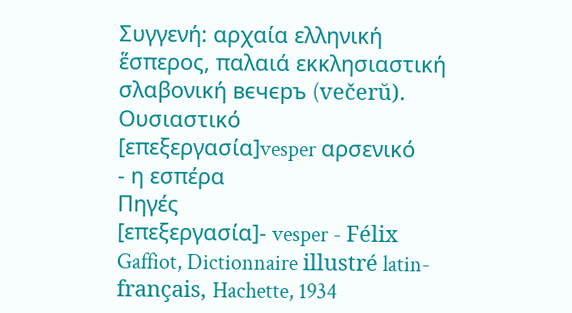Συγγενή: αρχαία ελληνική ἕσπερος, παλαιά εκκλησιαστική σλαβονική вєчєръ (večerŭ).
Ουσιαστικό
[επεξεργασία]vesper αρσενικό
- η εσπέρα
Πηγές
[επεξεργασία]- vesper - Félix Gaffiot, Dictionnaire illustré latin-français, Hachette, 1934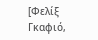[Φελίξ Γκαφιό,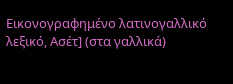Εικονογραφημένο λατινογαλλικό λεξικό, Ασέτ] (στα γαλλικά)